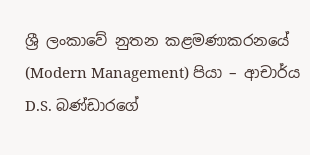ශ්‍රී ලංකාවේ නුතන කළමණාකරනයේ (Modern Management) පියා – ආචාර්ය D.S. බණ්ඩාරගේ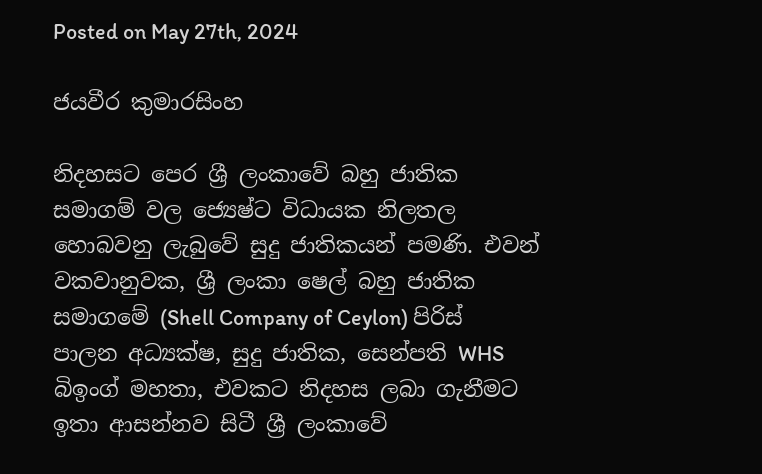Posted on May 27th, 2024

ජයවීර කුමාරසිංහ

නිදහසට පෙර ශ්‍රී ලංකාවේ බහු ජාතික සමාගම් වල ජ්‍යෙෂ්ට විධායක නිලතල හොබවනු ලැබුවේ සුදු ජාතිකයන් පමණි. එවන් වකවානුවක, ශ්‍රී ලංකා ෂෙල් බහු ජාතික සමාගමේ (Shell Company of Ceylon) පිරිස් පාලන අධ්‍යක්ෂ, සුදු ජාතික, සෙන්පති WHS බිඉංග් මහතා, එවකට නිදහස ලබා ගැනීමට ඉතා ආසන්නව සිටී ශ්‍රී ලංකාවේ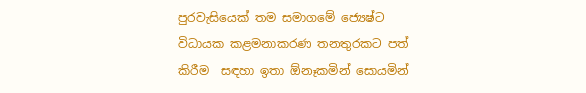පුරවැසියෙක් තම සමාගමේ ජ්‍යෙෂ්ට විධායක කළමනාකරණ තනතුරකට පත්  කිරීම  සඳහා ඉතා ඕනෑකමින් සොයමින්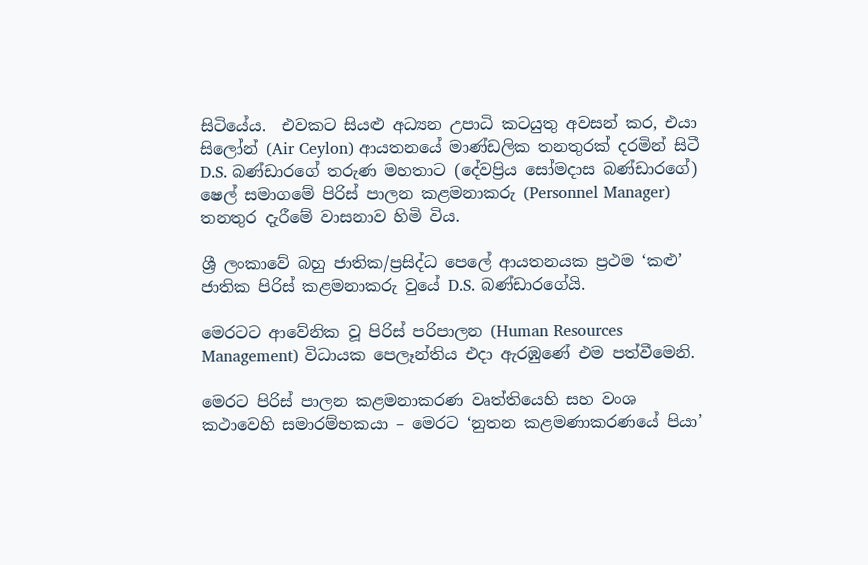සිටියේය.  එවකට සියළු අධ්‍යන උපාධි කටයුතු අවසන් කර, එයා සිලෝන් (Air Ceylon) ආයතනයේ මාණ්ඩලික තනතුරක් දරමින් සිටී D.S. බණ්ඩාරගේ තරුණ මහතාට (දේවප්‍රිය සෝමදාස බණ්ඩාරගේ) ෂෙල් සමාගමේ පිරිස් පාලන කළමනාකරු (Personnel Manager) තනතුර දැරීමේ වාසනාව හිමි විය.

ශ්‍රී ලංකාවේ බහු ජාතික/ප්‍රසිද්ධ පෙලේ ආයතනයක ප්‍රථම ‘කළු’ ජාතික පිරිස් කළමනාකරු වුයේ D.S. බණ්ඩාරගේයි.

මෙරටට ආවේනික වූ පිරිස් පරිපාලන (Human Resources Management) විධායක පෙලෑන්තිය එදා ඇරඹුණේ එම පත්වීමෙනි.

මෙරට පිරිස් පාලන කළමනාකරණ වෘත්තියෙහි සහ වංශ කථාවෙහි සමාරම්භකයා – මෙරට ‘නුතන කළමණාකරණයේ පියා’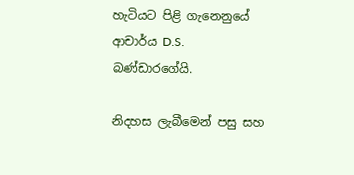හැටියට පිළි ගැනෙනුයේ ආචාර්ය D.S. බණ්ඩාරගේයි.

නිදහස ලැබීමෙන් පසු සහ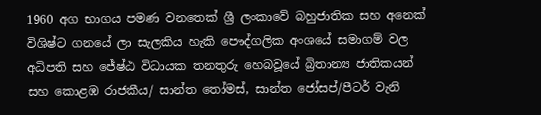1960 අග භාගය පමණ වනතෙක් ශ්‍රී ලංකාවේ බහුජාතික සහ අනෙක් විශිෂ්ට ගනයේ ලා සැලකිය හැකි පෞද්ගලික අංශයේ සමාගම් වල අධිපති සහ ජේෂ්ඨ විධායක තනතුරු හෙබවූයේ බ්‍රිතාන්‍ය ජාතිකයන් සහ කොළඹ රාජකීය/ සාන්ත තෝමස්, සාන්ත ජෝසප්/පීටර් වැනි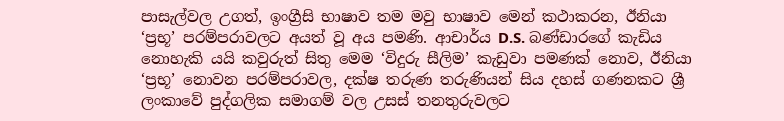පාසැල්වල උගත්, ඉංග්‍රීසි භාෂාව තම මවු භාෂාව මෙන් කථාකරන, ඊනියා ‘ප්‍රභූ’ පරම්පරාවලට අයත් වූ අය පමණි. ආචාර්ය D.S. බණ්ඩාරගේ කැඩිය නොහැකි යයි කවුරුත් සිතු මෙම ‘විදුරු සීලිම’ කැඩුවා පමණක් නොව, ඊනියා ‘ප්‍රභූ’ නොවන පරම්පරාවල, දක්ෂ තරුණ තරුණියන් සිය දහස් ගණනකට ශ්‍රී ලංකාවේ පුද්ගලික සමාගම් වල උසස් තනතුරුවලට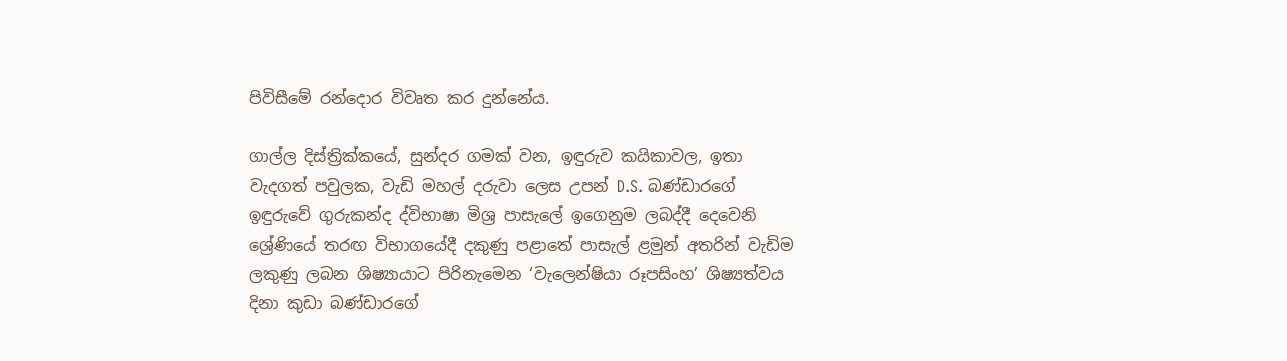පිවිසීමේ රන්දොර විවෘත කර දුන්නේය.

ගාල්ල දිස්ත්‍රික්කයේ, සුන්දර ගමක්‌ වන, ඉඳුරුව කයිකාවල, ඉතා වැදගත් පවුලක, වැඩි මහල් දරුවා ලෙස උපන් D.S. බණ්ඩාරගේ ඉඳුරුවේ ගුරුකන්ද ද්විභාෂා මිශ්‍ර පාසැලේ ඉගෙනුම ලබද්දී දෙවෙනි ශ්‍රේණියේ තරඟ විභාගයේදී දකුණු පළාතේ පාසැල් ළමුන් අතරින් වැඩිම ලකුණු ලබන ශිෂ්‍යායාට පිරිනැමෙන ‘වැලෙන්ෂියා රූපසිංහ’ ශිෂ්‍යත්වය දිනා කුඩා බණ්ඩාරගේ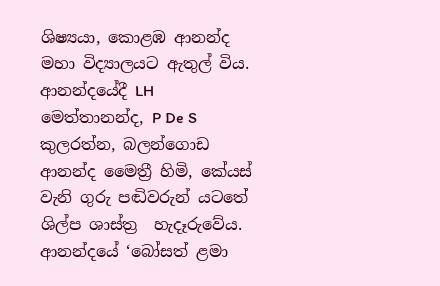ශිෂ්‍යයා, කොළඹ ආනන්ද මහා විද්‍යාලයට ඇතුල් විය. ආනන්දයේදී LH මෙත්තානන්ද, P De S කුලරත්න, බලන්ගොඩ ආනන්ද මෛත්‍රී හිමි, කේයස් වැනි ගුරු පඬිවරුන් යටතේ ශිල්ප ශාස්ත්‍ර  හැදෑරුවේය. ආනන්දයේ ‘බෝසත් ළමා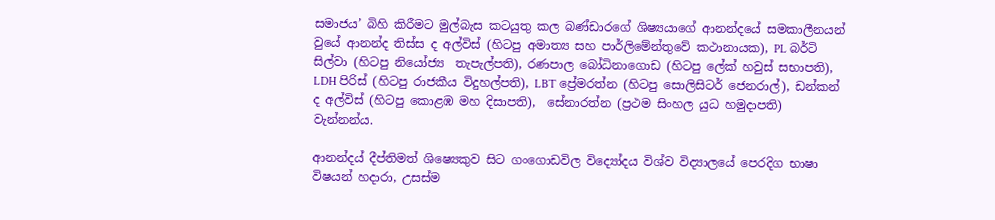සමාජය’ බිහි කිරීමට මුල්බැස කටයුතු කල බණ්ඩාරගේ ශිෂ්‍යයාගේ ආනන්දයේ සමකාලීනයන් වුයේ ආනන්ද තිස්ස ද අල්විස් (හිටපු අමාත්‍ය සහ පාර්ලිමේන්තුවේ කථානායක), PL බර්ටි සිල්වා (හිටපු නියෝජ්‍ය  තැපැල්පති), රණපාල බෝධිනාගොඩ (හිටපු ලේක් හවුස් සභාපති), LDH පිරිස් (හිටපු රාජකීය විදුහල්පති), LBT ප්‍රේමරත්න (හිටපු සොලිසිටර් ජෙනරාල්), ඩන්කන් ද අල්විස් (හිටපු කොළඹ මහ දිසාපති),  සේනාරත්න (ප්‍රථම සිංහල යුධ හමුදාපති) වැන්නන්ය.

ආනන්දය් දීප්තිමත් ශිෂ්‍යෙකුව සිට ගංගොඩවිල විද්‍යෝදය විශ්ව විද්‍යාලයේ පෙරදිග භාෂා විෂයන් හදාරා, උසස්ම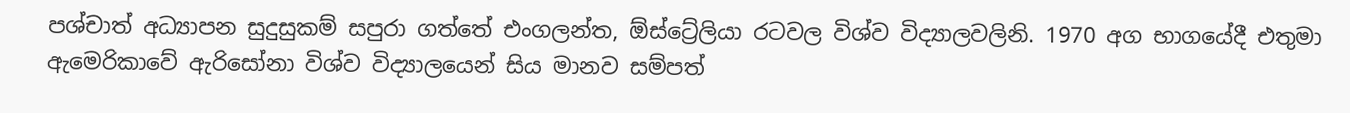පශ්චාත් අධ්‍යාපන සුදුසුකම් සපුරා ගත්තේ එංගලන්ත, ඕස්ට්‍රේලියා රටවල විශ්ව විද්‍යාලවලිනි. 1970 අග භාගයේදී එතුමා ඇමෙරිකාවේ ඇරිසෝනා විශ්ව විද්‍යාලයෙන් සිය මානව සම්පත්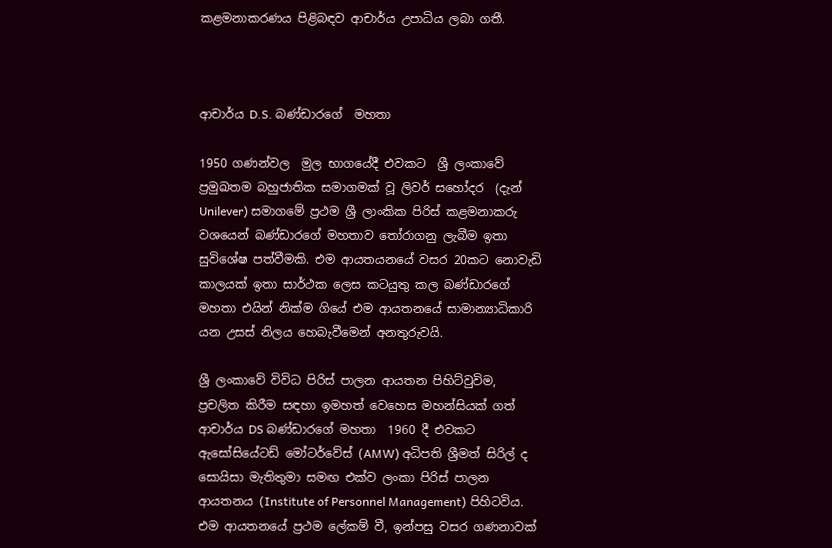කළමනාකරණය පිළිබඳව ආචාර්ය උපාධිය ලබා ගතී.



ආචාර්ය D.S. බණ්ඩාරගේ  මහතා

1950 ගණන්වල  මුල භාගයේදී එවකට  ශ්‍රී ලංකාවේ ප්‍රමුඛතම බහුජාතික සමාගමක් වූ ලිවර් සහෝදර  (දැන් Unilever) සමාගමේ ප්‍රථම ශ්‍රී ලාංකික පිරිස් කළමනාකරු වශයෙන් බණ්ඩාරගේ මහතාව තෝරාගනු ලැබීම ඉතා සුවිශේෂ පත්වීමකි. එම ආයතයනයේ වසර 20කට නොවැඩි කාලයක් ඉතා සාර්ථක ලෙස කටයුතු කල බණ්ඩාරගේ මහතා එයින් නික්ම ගියේ එම ආයතනයේ සාමාන්‍යාධිකාරි යන උසස් නිලය හෙබැවීමෙන් අනතුරුවයි.

ශ්‍රී ලංකාවේ විවිධ පිරිස් පාලන ආයතන පිහිට්වුවිම, ප්‍රචලිත කිරීම සඳහා ඉමහත් වෙහෙස මහන්සියක් ගත් ආචාර්ය DS බණ්ඩාරගේ මහතා  1960 දී එවකට ඇසෝසියේටඩ් මෝටර්වේස් (AMW) අධිපති ශ්‍රීමත් සිරිල් ද සොයිසා මැතිතුමා සමඟ එක්ව ලංකා පිරිස් පාලන ආයතනය (Institute of Personnel Management) පිහිටවිය. එම ආයතනයේ ප්‍රථම ලේකම් වී, ඉන්පසු වසර ගණනාවක්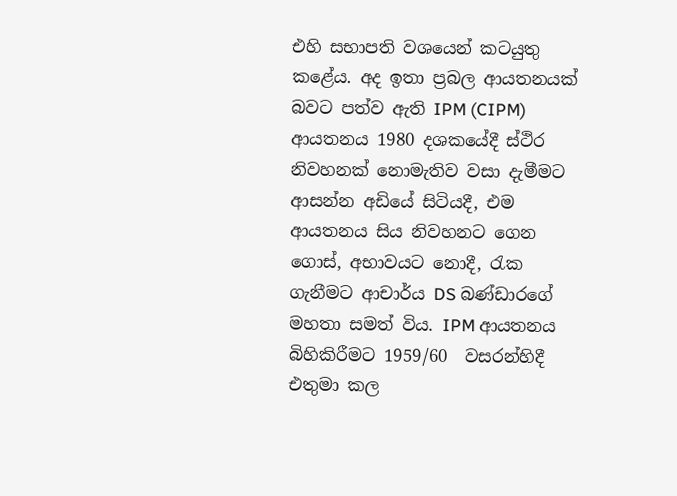එහි සභාපති වශයෙන් කටයුතු කළේය. අද ඉතා ප්‍රබල ආයතනයක් බවට පත්ව ඇති IPM (CIPM) ආයතනය 1980 දශකයේදී ස්ථිර නිවහනක් නොමැතිව වසා දැමීමට ආසන්න අඩියේ සිටියදී, එම ආයතනය සිය නිවහනට ගෙන ගොස්, අභාවයට නොදී, රැක ගැනීමට ආචාර්ය DS බණ්ඩාරගේ මහතා සමත් විය. IPM ආයතනය බිහිකිරීමට 1959/60  වසරන්හිදී එතුමා කල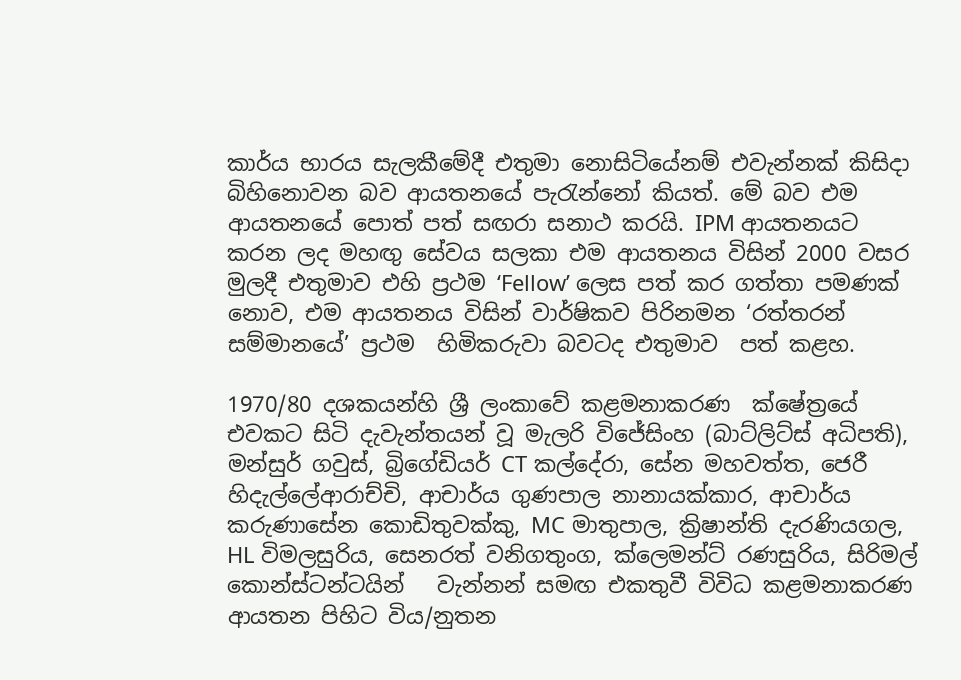කාර්ය භාරය සැලකීමේදී එතුමා නොසිටියේනම් එවැන්නක් කිසිදා බිහිනොවන බව ආයතනයේ පැරැන්නෝ කියත්. මේ බව එම ආයතනයේ පොත් පත් සඟරා සනාථ කරයි. IPM ආයතනයට කරන ලද මහඟු සේවය සලකා එම ආයතනය විසින් 2000 වසර මුලදී එතුමාව එහි ප්‍රථම ‘Fellow’ ලෙස පත් කර ගත්තා පමණක් නොව, එම ආයතනය විසින් වාර්ෂිකව පිරිනමන ‘රත්තරන් සම්මානයේ’ ප්‍රථම  හිමිකරුවා බවටද එතුමාව  පත් කළහ.

1970/80 දශකයන්හි ශ්‍රී ලංකාවේ කළමනාකරණ  ක්ෂේත්‍රයේ එවකට සිටි දැවැන්තයන් වූ මැලරි විජේසිංහ (බාට්ලිට්ස් අධිපති), මන්සුර් ගවුස්, බ්‍රිගේඩියර් CT කල්දේරා, සේන මහවත්ත, ජෙරී හිදැල්ලේආරාච්චි, ආචාර්ය ගුණපාල නානායක්කාර, ආචාර්ය කරුණාසේන කොඩිතුවක්කු, MC මාතුපාල, ක්‍රිෂාන්ති දැරණියගල, HL විමලසුරිය, සෙනරත් වනිගතුංග, ක්ලෙමන්ට් රණසුරිය, සිරිමල් කොන්ස්ටන්ටයින්   වැන්නන් සමඟ එකතුවී විවිධ කළමනාකරණ ආයතන පිහිට විය/නුතන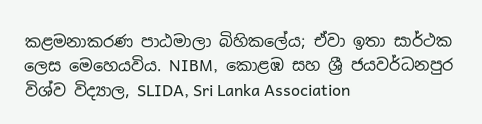කළමනාකරණ පාඨමාලා බිහිකලේය; ඒවා ඉතා සාර්ථක ලෙස මෙහෙයවිය. NIBM,  කොළඹ සහ ශ්‍රී ජයවර්ධනපුර විශ්ව විද්‍යාල, SLIDA, Sri Lanka Association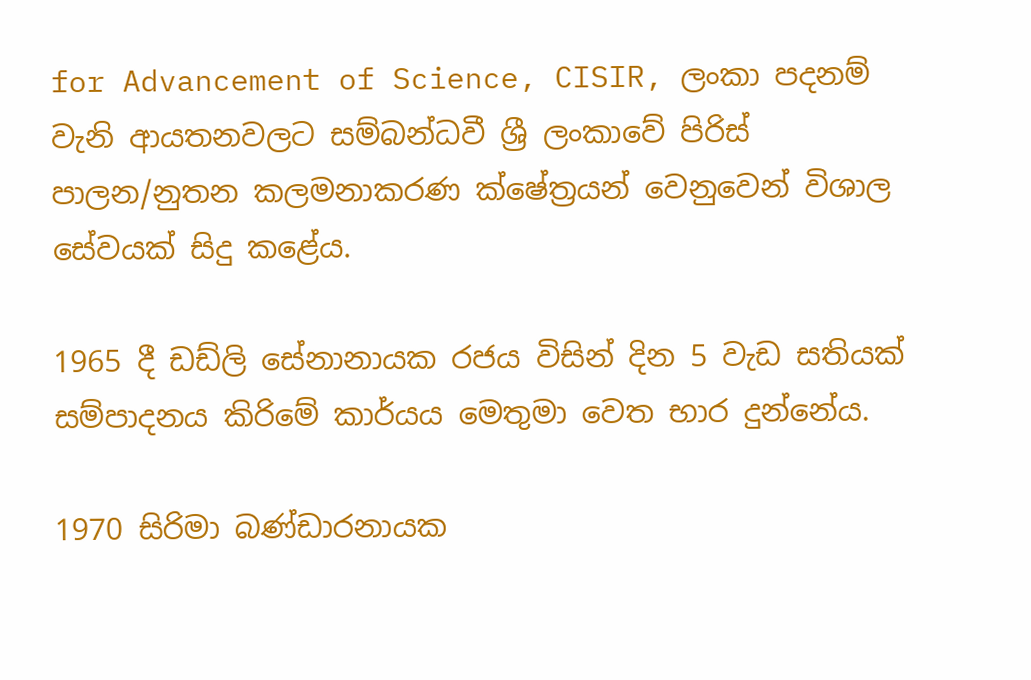for Advancement of Science, CISIR, ලංකා පදනම් වැනි ආයතනවලට සම්බන්ධවී ශ්‍රී ලංකාවේ පිරිස් පාලන/නුතන කලමනාකරණ ක්ෂේත්‍රයන් වෙනුවෙන් විශාල සේවයක් සිදු කළේය.

1965 දී ඩඩ්ලි සේනානායක රජය විසින් දින 5 වැඩ සතියක් සම්පාදනය කිරිමේ කාර්යය මෙතුමා වෙත භාර දුන්නේය.

1970 සිරිමා බණ්ඩාරනායක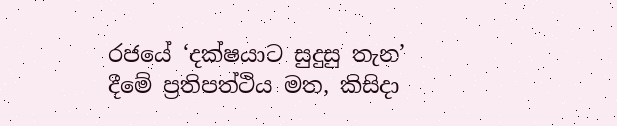රජයේ ‘දක්ෂයාට සුදුසු තැන’ දීමේ ප්‍රතිපත්ථිය මත, කිසිදා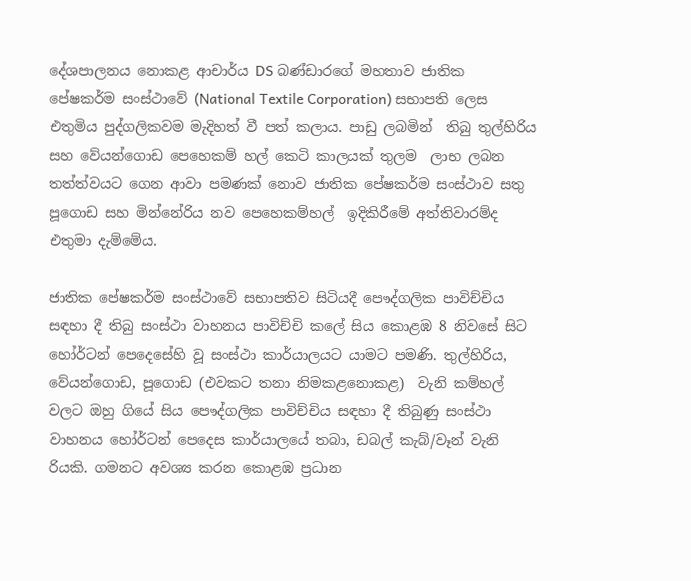දේශපාලනය නොකළ ආචාර්ය DS බණ්ඩාරගේ මහතාව ජාතික පේෂකර්ම සංස්ථාවේ (National Textile Corporation) සභාපති ලෙස එතුමිය පුද්ගලිකවම මැදිහත් වී පත් කලාය. පාඩු ලබමින්  තිබු තුල්හිරිය සහ වේයන්ගොඩ පෙහෙකම් හල් කෙටි කාලයක් තුලම  ලාභ ලබන තත්ත්වයට ගෙන ආවා පමණක් නොව ජාතික පේෂකර්ම සංස්ථාව සතු  පූගොඩ සහ මින්නේරිය නව පෙහෙකම්හල්  ඉදිකිරීමේ අත්තිවාරම්ද එතුමා දැම්මේය.

ජාතික පේෂකර්ම සංස්ථාවේ සභාපතිව සිටියදී පෞද්ගලික පාවිච්චිය සඳහා දී තිබු සංස්ථා වාහනය පාවිච්චි කලේ සිය කොළඹ 8 නිවසේ සිට හෝර්ටන් පෙදෙසේහි වූ සංස්ථා කාර්යාලයට යාමට පමණි. තුල්හිරිය, වේයන්ගොඩ, පූගොඩ (එවකට තනා නිමකළනොකළ)  වැනි කම්හල් වලට ඔහු ගියේ සිය පෞද්ගලික පාවිච්චිය සඳහා දී තිබුණු සංස්ථා වාහනය හෝර්ටන් පෙදෙස කාර්යාලයේ තබා, ඩබල් කැබ්/වෑන් වැනි රියකි. ගමනට අවශ්‍ය කරන කොළඹ ප්‍රධාන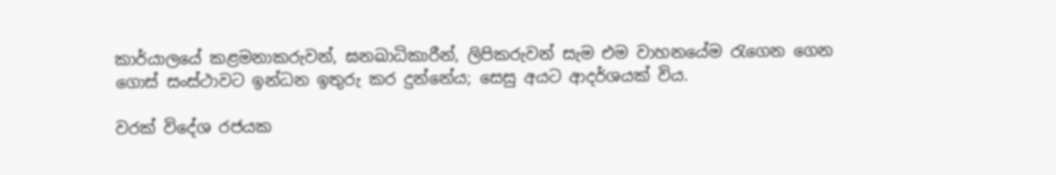කාර්යාලයේ කළමනාකරුවන්, ඝනඛාධිකාරීන්, ලිපිකරුවන් සැම එම වාහනයේම රැගෙන ගෙන ගොස් සංස්ථාවට ඉන්ධන ඉතුරු කර දුන්නේය; සෙසු අයට ආදර්ශයක් විය.

වරක් විදේශ රජයක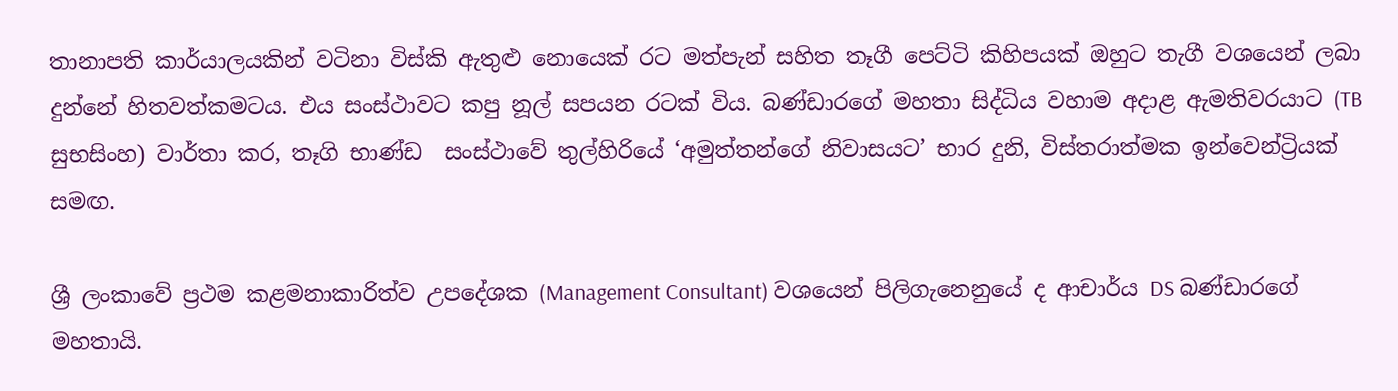තානාපති කාර්යාලයකින් වටිනා විස්කි ඇතුළු නොයෙක් රට මත්පැන් සහිත තෑගී පෙට්ටි කිහිපයක් ඔහුට තැගී වශයෙන් ලබා දුන්නේ හිතවත්කමටය. එය සංස්ථාවට කපු නූල් සපයන රටක් විය. බණ්ඩාරගේ මහතා සිද්ධිය වහාම අදාළ ඇමතිවරයාට (TB සුභසිංහ) වාර්තා කර, තෑගි භාණ්ඩ  සංස්ථාවේ තුල්හිරියේ ‘අමුත්තන්ගේ නිවාසයට’ භාර දුනි, විස්තරාත්මක ඉන්වෙන්ට්‍රියක් සමඟ.

ශ්‍රී ලංකාවේ ප්‍රථම කළමනාකාරිත්ව උපදේශක (Management Consultant) වශයෙන් පිලිගැනෙනුයේ ද ආචාර්ය DS බණ්ඩාරගේ මහතායි.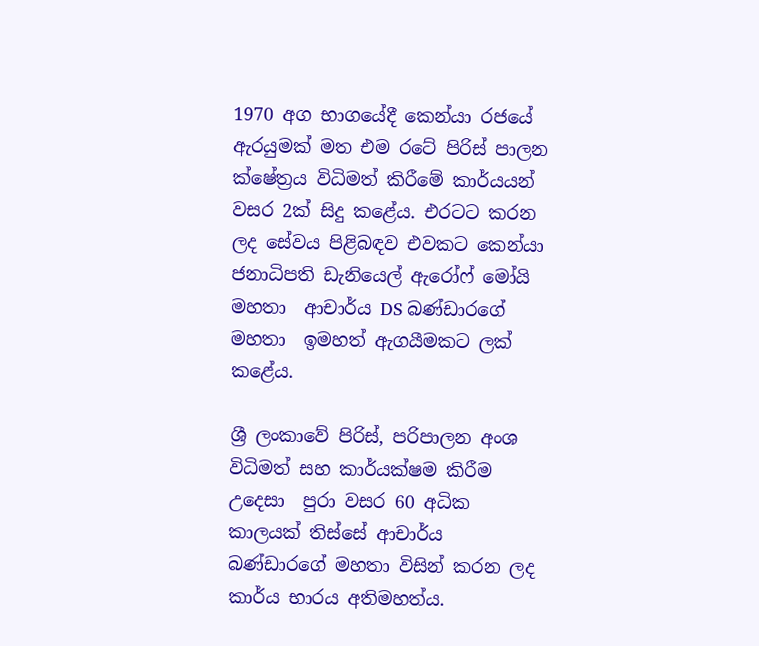1970 අග භාගයේදී කෙන්යා රජයේ ඇරයුමක් මත එම රටේ පිරිස් පාලන ක්ෂේත්‍රය විධිමත් කිරීමේ කාර්යයන් වසර 2ක් සිදු කළේය. එරටට කරන ලද සේවය පිළිබඳව එවකට කෙන්යා ජනාධිපති ඩැනියෙල් ඇරෝෆ් මෝයි මහතා  ආචාර්ය DS බණ්ඩාරගේ මහතා  ඉමහත් ඇගයීමකට ලක් කළේය.

ශ්‍රී ලංකාවේ පිරිස්, පරිපාලන අංශ විධිමත් සහ කාර්යක්ෂම කිරීම උදෙසා  පුරා වසර 60 අධික කාලයක් තිස්සේ ආචාර්ය බණ්ඩාරගේ මහතා විසින් කරන ලද කාර්ය භාරය අතිමහත්ය.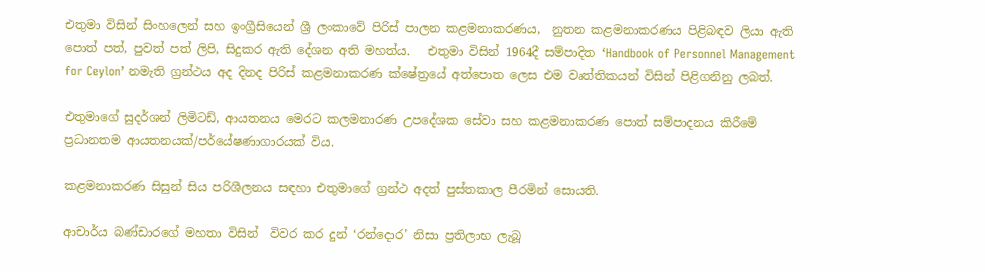එතුමා විසින් සිංහලෙන් සහ ඉංග්‍රීසියෙන් ශ්‍රී ලංකාවේ පිරිස් පාලන කළමනාකරණය,  නුතන කළමනාකරණය පිළිබඳව ලියා ඇති පොත් පත්, පුවත් පත් ලිපි, සිදුකර ඇති දේශන අති මහත්ය.   එතුමා විසින් 1964දී සම්පාදිත ‘Handbook of Personnel Management for Ceylon’ නමැති ග්‍රන්ථය අද දිනද පිරිස් කළමනාකරණ ක්ෂේත්‍රයේ අත්පොත ලෙස එම වෘත්තිකයන් විසින් පිළිගනිනු ලබත්.

එතුමාගේ සුදර්ශන් ලිමිටඩ්, ආයතනය මෙරට කලමනාරණ උපදේශක සේවා සහ කළමනාකරණ පොත් සම්පාදනය කිරීමේ ප්‍රධානතම ආයතනයක්/පර්යේෂණාගාරයක් විය.

කළමනාකරණ සිසුන් සිය පරිශීලනය සඳහා එතුමාගේ ග්‍රන්ථ අදත් පුස්තකාල පීරමින් සොයති.

ආචාර්ය බණ්ඩාරගේ මහතා විසින්  විවර කර දුන් ‘රන්දොර’ නිසා ප්‍රතිලාභ ලැබූ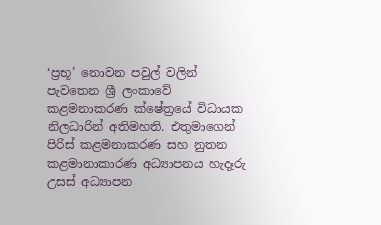‘ප්‍රභූ’ නොවන පවුල් වලින් පැවතෙන ශ්‍රී ලංකාවේ කළමනාකරණ ක්ෂේත්‍රයේ විධායක නිලධාරින් අතිමහති. එතුමාගෙන් පිරිස් කළමනාකරණ සහ නුතන කළමානාකාරණ අධ්‍යාපනය හැදෑරු උසස් අධ්‍යාපන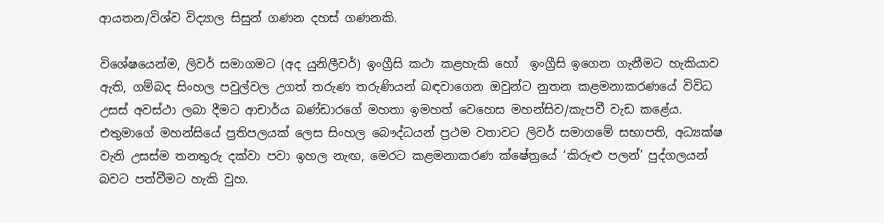ආයතන/විශ්ව විද්‍යාල සිසුන් ගණන දහස් ගණනකි.

විශේෂයෙන්ම, ලිවර් සමාගමට (අද යුනිලීවර්) ඉංග්‍රීසි කථා කළහැකි හෝ  ඉංග්‍රීසි ඉගෙන ගැනීමට හැකියාව ඇති, ගම්බද සිංහල පවුල්වල උගත් තරුණ තරුණියන් බඳවාගෙන ඔවුන්ට නුතන කළමනාකරණයේ විවිධ උසස් අවස්ථා ලබා දීමට ආචාර්ය බණ්ඩාරගේ මහතා ඉමහත් වෙහෙස මහන්සිව/කැපවී වැඩ කළේය. එතුමාගේ මහන්සියේ ප්‍රතිපලයක් ලෙස සිංහල බෞද්ධයන් ප්‍රථම වතාවට ලිවර් සමාගමේ සභාපති, අධ්‍යක්ෂ වැනි උසස්ම තනතුරු දක්වා පවා ඉහල නැඟ, මෙරට කළමනාකරණ ක්ෂේත්‍රයේ ‘කිරුළු පලන්’ පුද්ගලයන් බවට පත්වීමට හැකි වුහ.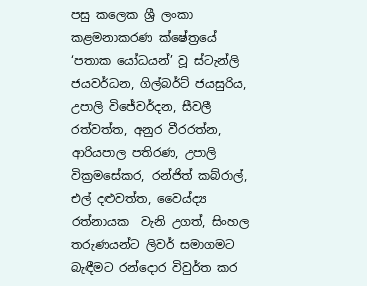පසු කලෙක ශ්‍රී ලංකා කළමනාකරණ ක්ෂේත්‍රයේ ‘පතාක යෝධයන්’ වූ ස්ටැන්ලි ජයවර්ධන, ගිල්බර්ට් ජයසුරිය, උපාලි විජේවර්දන, සීවලී රත්වත්ත, අනුර වීරරත්න, ආරියපාල පතිරණ, උපාලි වික්‍රමසේකර, රන්ජිත් කබ්රාල්, එල් දළුවත්ත, වෛය්ද්‍ය රත්නායක  වැනි උගත්, සිංහල තරුණයන්ට ලිවර් සමාගමට බැඳීමට රන්දොර විවුර්ත කර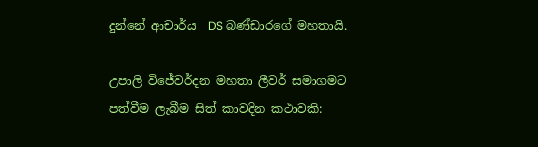දුන්නේ ආචාර්ය  DS බණ්ඩාරගේ මහතායි.

උපාලි විජේවර්දන මහතා ලීවර් සමාගමට පත්වීම ලැබීම සිත් කාවදින කථාවකි: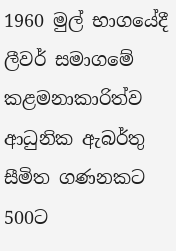1960 මුල් භාගයේදී ලීවර් සමාගමේ කළමනාකාරිත්ව ආධුනික ඇබර්තු සීමිත ගණනකට 500ට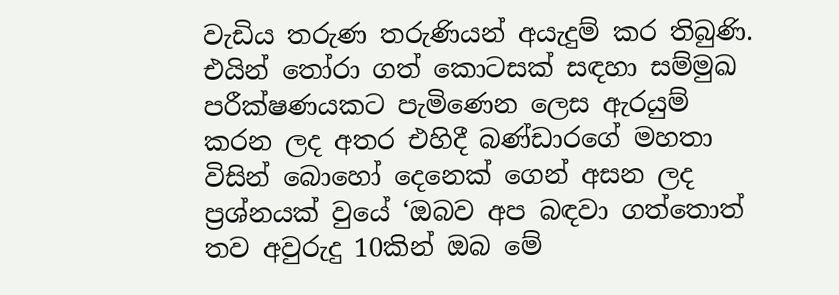වැඩිය තරුණ තරුණියන් අයැදුම් කර තිබුණි. එයින් තෝරා ගත් කොටසක් සඳහා සම්මුඛ පරීක්ෂණයකට පැමිණෙන ලෙස ඇරයුම් කරන ලද අතර එහිදී බණ්ඩාරගේ මහතා විසින් බොහෝ දෙනෙක් ගෙන් අසන ලද ප්‍රශ්නයක් වුයේ ‘ඔබව අප බඳවා ගත්තොත් තව අවුරුදු 10කින් ඔබ මේ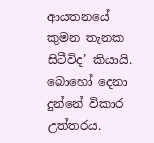ආයතනයේ කුමන තැනක සිටීවිද’ කියායි. බොහෝ දෙනා දුන්නේ විකාර උත්තරය.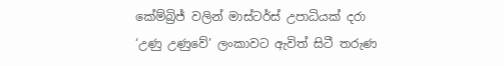කේම්බ්‍රිජ් වලින් මාස්ටර්ස් උපාධියක් දරා ‘උණු උණුවේ’ ලංකාවට ඇවිත් සිටී තරුණ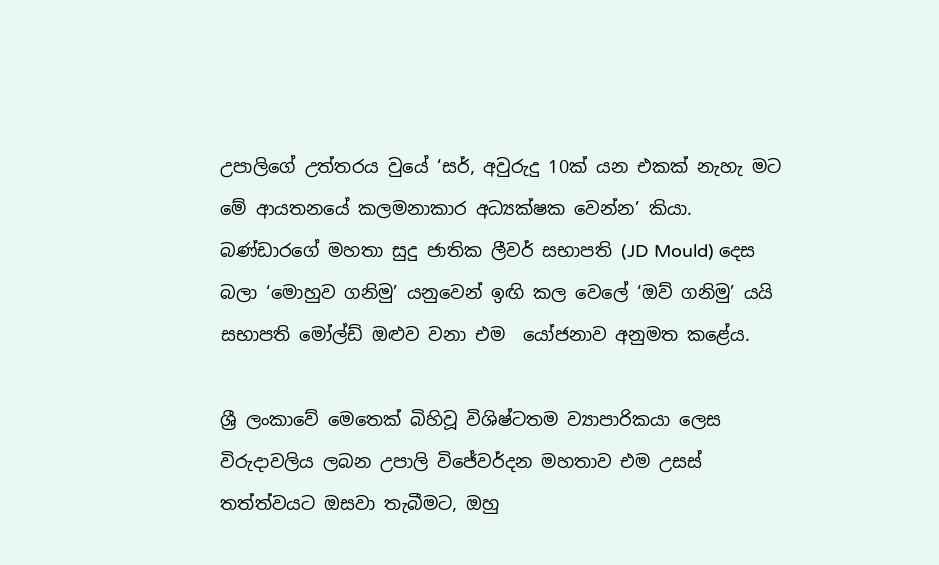උපාලිගේ උත්තරය වුයේ ‘සර්, අවුරුදු 10ක් යන එකක් නැහැ මට  මේ ආයතනයේ කලමනාකාර අධ්‍යක්ෂක වෙන්න’ කියා. බණ්ඩාරගේ මහතා සුදු ජාතික ලීවර් සභාපති (JD Mould) දෙස බලා ‘මොහුව ගනිමු’ යනුවෙන් ඉඟි කල වෙලේ ‘ඔව් ගනිමු’ යයි සභාපති මෝල්ඩ් ඔළුව වනා එම  යෝජනාව අනුමත කළේය.

ශ්‍රී ලංකාවේ මෙතෙක් බිහිවූ විශිෂ්ටතම ව්‍යාපාරිකයා ලෙස විරුදාවලිය ලබන උපාලි විජේවර්දන මහතාව එම උසස් තත්ත්වයට ඔසවා තැබීමට, ඔහු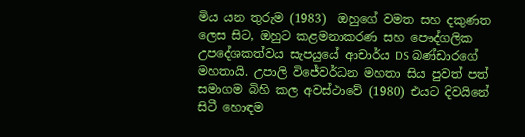මිය යන තුරුම (1983)  ඔහුගේ වමත සහ දකුණත ලෙස සිට, ඔහුට කළමනාකරණ සහ පෞද්ගලික උපදේශකත්වය සැපයුයේ ආචාර්ය DS බණ්ඩාරගේ මහතායි. උපාලි විජේවර්ධන මහතා සිය පුවත් පත් සමාගම බිහි කල අවස්ථාවේ (1980) එයට දිවයිනේ සිටී හොඳම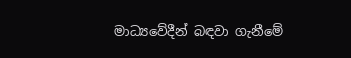මාධ්‍යවේදීන් බඳවා ගැනීමේ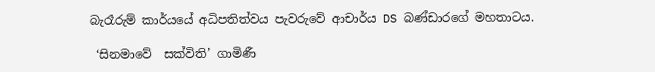බැරෑරුම් කාර්යයේ අධිපතිත්වය පැවරුවේ ආචාර්ය DS බණ්ඩාරගේ මහතාටය.

 ‘සිනමාවේ  සක්විති’ ගාමිණී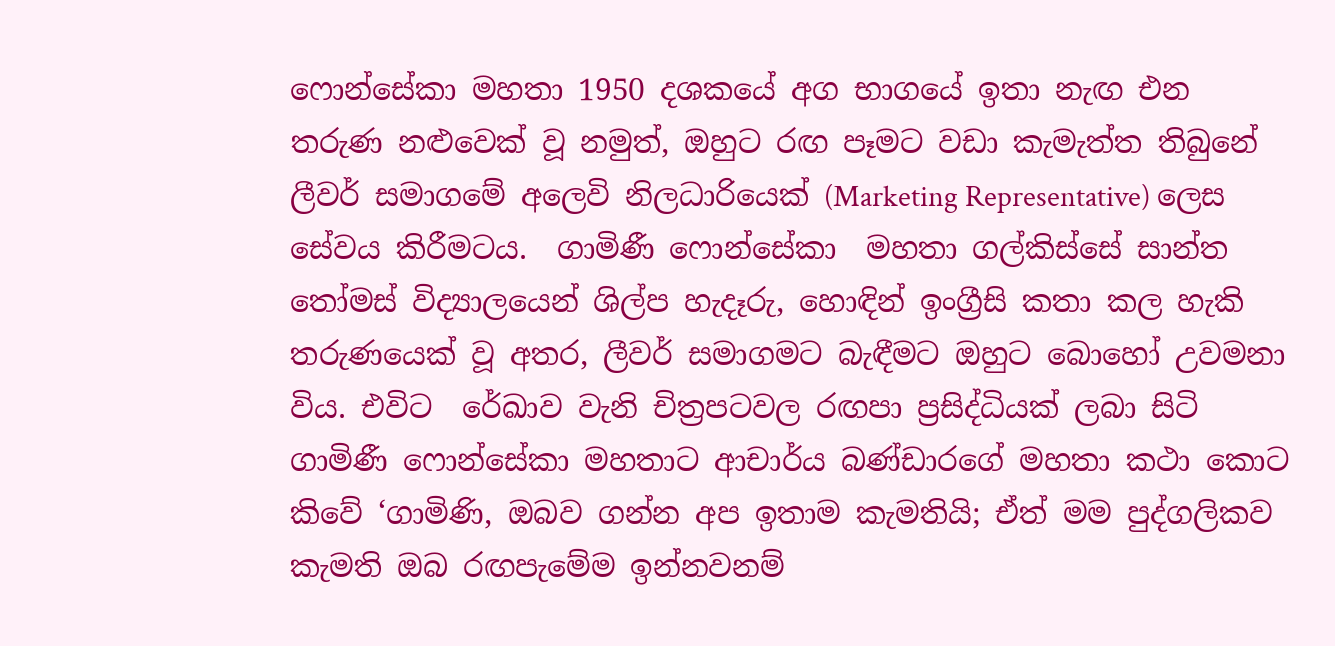ෆොන්සේකා මහතා 1950 දශකයේ අග භාගයේ ඉතා නැඟ එන තරුණ නළුවෙක් වූ නමුත්, ඔහුට රඟ පෑමට වඩා කැමැත්ත තිබුනේ ලීවර් සමාගමේ අලෙවි නිලධාරියෙක් (Marketing Representative) ලෙස සේවය කිරීමටය.  ගාමිණී ෆොන්සේකා  මහතා ගල්කිස්සේ සාන්ත තෝමස් විද්‍යාලයෙන් ශිල්ප හැදෑරු, හොඳින් ඉංග්‍රීසි කතා කල හැකි  තරුණයෙක් වූ අතර, ලීවර් සමාගමට බැඳීමට ඔහුට බොහෝ උවමනා විය. එවිට  රේඛාව වැනි චිත්‍රපටවල රඟපා ප්‍රසිද්ධියක් ලබා සිටි ගාමිණී ෆොන්සේකා මහතාට ආචාර්ය බණ්ඩාරගේ මහතා කථා කොට කිවේ ‘ගාමිණි, ඔබව ගන්න අප ඉතාම කැමතියි; ඒත් මම පුද්ගලිකව කැමති ඔබ රඟපැමේම ඉන්නවනම්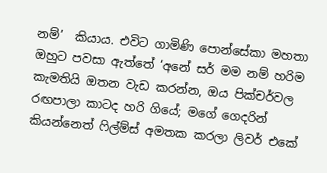නම්’  කියාය. එවිට ගාමිණි පොන්සේකා මහතා ඔහුට පවසා ඇත්තේ ‘අනේ සර් මම නම් හරිම කැමතියි ඔතන වැඩ කරන්න, ඔය පික්චර්වල රඟපාලා කාටද හරි ගියේ; මගේ ගෙදරින් කියන්නෙත් ෆිල්ම්ස් අමතක කරලා ලිවර් එකේ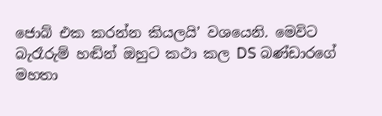ජොබ් එක කරන්න කියලයි’ වශයෙනි. මෙවිට බැරෑරුම් හඬින් ඔහුට කථා කල DS බණ්ඩාරගේ මහතා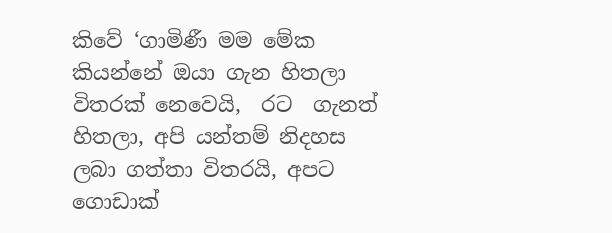කිවේ ‘ගාමිණී මම මේක කියන්නේ ඔයා ගැන හිතලා විතරක් නෙවෙයි,  රට  ගැනත්  හිතලා, අපි යන්තම් නිදහස ලබා ගත්තා විතරයි, අපට ගොඩාක්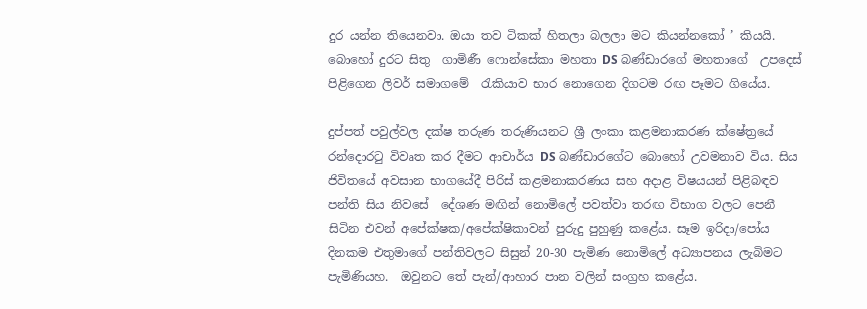දුර යන්න තියෙනවා. ඔයා තව ටිකක් හිතලා බලලා මට කියන්නකෝ ’ කියයි. බොහෝ දුරට සිතු  ගාමිණී ෆොන්සේකා මහතා DS බණ්ඩාරගේ මහතාගේ  උපදෙස් පිළිගෙන ලිවර් සමාගමේ  රැකියාව භාර නොගෙන දිගටම රඟ පෑමට ගියේය.

දුප්පත් පවුල්වල දක්ෂ තරුණ තරුණියනට ශ්‍රී ලංකා කළමනාකරණ ක්ෂේත්‍රයේ රන්දොරටු විවෘත කර දීමට ආචාර්ය DS බණ්ඩාරගේට බොහෝ උවමනාව විය. සිය ජිවිතයේ අවසාන භාගයේදී පිරිස් කළමනාකරණය සහ අදාළ විෂයයන් පිළිබඳව පන්ති සිය නිවසේ  දේශණ මඟින් නොමිලේ පවත්වා තරඟ විභාග වලට පෙනී සිටින එවන් අපේක්ෂක/අපේක්ෂිකාවන් පුරුදු පුහුණු කළේය. සෑම ඉරිදා/පෝය දිනකම එතුමාගේ පන්තිවලට සිසුන් 20-30 පැමිණ නොමිලේ අධ්‍යාපනය ලැබිමට පැමිණියහ.  ඔවුනට තේ පැන්/ආහාර පාන වලින් සංග්‍රහ කළේය.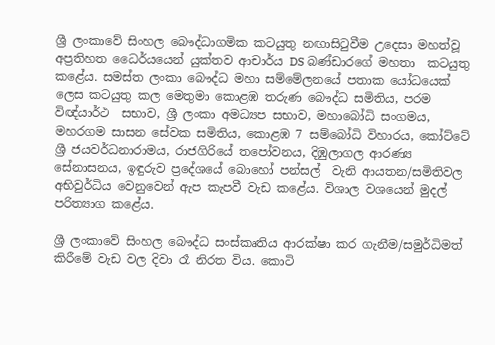ශ්‍රී ලංකාවේ සිංහල බෞද්ධාගමික කටයුතු නඟාසිටුවීම උදෙසා මහත්වූ අප්‍රතිහත ධෛර්යයෙන් යුක්තව ආචාර්ය DS බණ්ඩාරගේ මහතා  කටයුතු කළේය. සමස්ත ලංකා බෞද්ධ මහා සම්මේලනයේ පතාක යෝධයෙක් ලෙස කටයුතු කල මෙතුමා කොළඹ තරුණ බෞද්ධ සමිතිය, පරම විඥ්යාර්ථ  සභාව, ශ්‍රී ලංකා අමධ්‍යප සභාව, මහාබෝධි සංගමය, මහරගම සාසන සේවක සමිතිය, කොළඹ 7 සම්බෝධි විහාරය, කෝට්ටේ ශ්‍රී ජයවර්ධනාරාමය, රාජගිරියේ තපෝවනය, දිඹුලාගල ආරණ්‍ය සේනාසනය, ඉඳුරුව ප්‍රදේශයේ බොහෝ පන්සල්  වැනි ආයතන/සමිතිවල අභිවුර්ධිය වෙනුවෙන් ඇප කැපවී වැඩ කළේය. විශාල වශයෙන් මුදල් පරිත්‍යාග කළේය.

ශ්‍රී ලංකාවේ සිංහල බෞද්ධ සංස්කෘතිය ආරක්ෂා කර ගැනීම/සමුර්ධිමත් කිරීමේ වැඩ වල දිවා රෑ නිරත විය. කොටි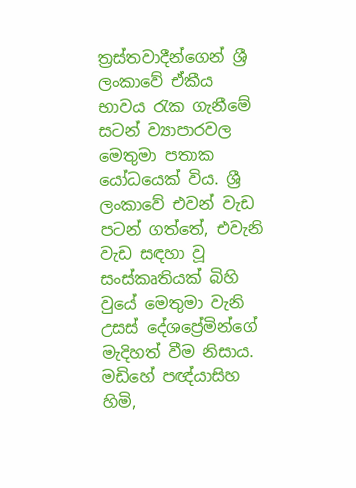ත්‍රස්තවාදීන්ගෙන් ශ්‍රී ලංකාවේ ඒකීය භාවය රැක ගැනීමේ සටන් ව්‍යාපාරවල  මෙතුමා පතාක යෝධයෙක් විය. ශ්‍රී ලංකාවේ එවන් වැඩ පටන් ගත්තේ, එවැනි වැඩ සඳහා වූ සංස්කෘතියක් බිහි වුයේ මෙතුමා වැනි උසස් දේශප්‍රේමින්ගේ මැදිහත් වීම නිසාය. මඩිහේ පඥ්යාසිහ හිමි,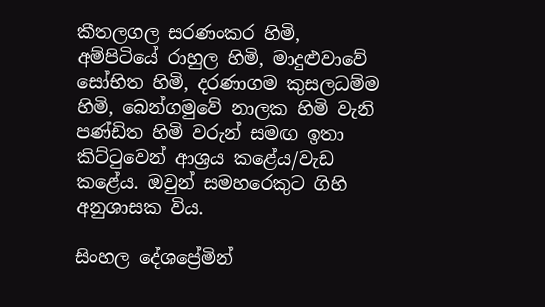කීතලගල සරණංකර හිමි, අම්පිටියේ රාහුල හිමි, මාදුළුවාවේ සෝභිත හිමි, දරණාගම කුසලධම්ම හිමි, බෙන්ගමුවේ නාලක හිමි වැනි පණ්ඩිත හිමි වරුන් සමඟ ඉතා කිට්ටුවෙන් ආශ්‍රය කළේය/වැඩ කළේය. ඔවුන් සමහරෙකුට ගිහි අනුශාසක විය.

සිංහල දේශප්‍රේමින්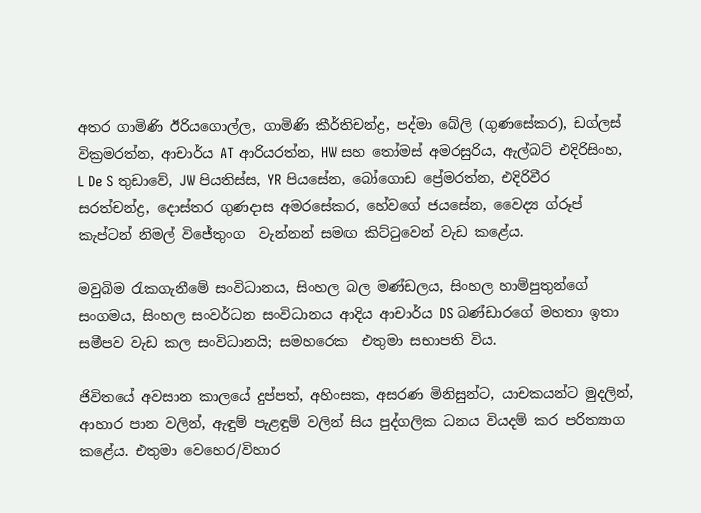අතර ගාමිණි ඊරියගොල්ල, ගාමිණි කීර්තිචන්ද්‍ර, පද්මා බේලි (ගුණසේකර), ඩග්ලස් වික්‍රමරත්න, ආචාර්ය AT ආරියරත්න, HW සහ තෝමස් අමරසුරිය, ඇල්බට් එදිරිසිංහ, L De S තුඩාවේ, JW පියතිස්ස, YR පියසේන, බෝගොඩ ප්‍රේමරත්න, එදිරිවීර සරත්චන්ද්‍ර, දොස්තර ගුණදාස අමරසේකර, හේවගේ ජයසේන, වෛද්‍ය ග්රූප් කැප්ටන් නිමල් විජේතුංග  වැන්නන් සමඟ කිට්ටුවෙන් වැඩ කළේය.

මවුබිම රැකගැනීමේ සංවිධානය, සිංහල බල මණ්ඩලය, සිංහල හාම්පුතුන්ගේ සංගමය, සිංහල සංවර්ධන සංවිධානය ආදිය ආචාර්ය DS බණ්ඩාරගේ මහතා ඉතා සමීපව වැඩ කල සංවිධානයි; සමහරෙක  එතුමා සභාපති විය.

ජිවිතයේ අවසාන කාලයේ දුප්පත්, අහිංසක, අසරණ මිනිසුන්ට, යාචකයන්ට මුදලින්, ආහාර පාන වලින්, ඇඳුම් පැළඳුම් වලින් සිය පුද්ගලික ධනය වියදම් කර පරිත්‍යාග කළේය. එතුමා වෙහෙර/විහාර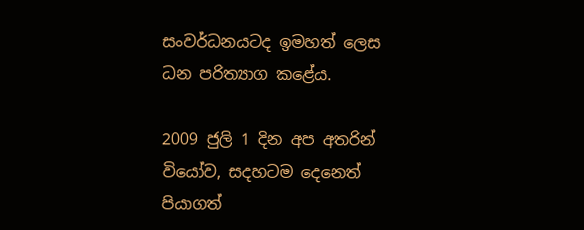සංවර්ධනයටද ඉමහත් ලෙස ධන පරිත්‍යාග කළේය.

2009 ජුලි 1 දින අප අතරින් වියෝව, සදහටම දෙනෙත් පියාගත්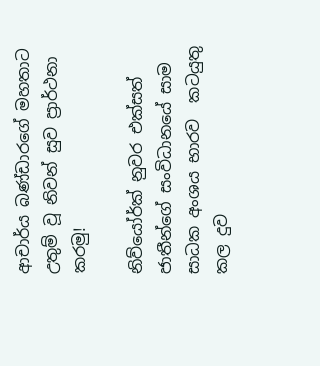ආචාර්ය බණ්ඩාරගේ මහතාට උතුම් වූ නිවන් සුව ප්‍රාර්ථනා කරමු!

නිව්යෝර්ක් නුවර එක්සත් ජාතීන්ගේ සංවිධානයේ සාම සාධක අංශය භාරව  කටයුතු කල දුව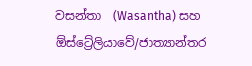වසන්තා  (Wasantha) සහ ඕස්ට්‍රේලියාවේ/ජාත්‍යාන්තර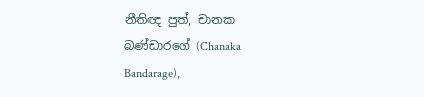නීතිඥ පුත්, චානක බණ්ඩාරගේ (Chanaka Bandarage),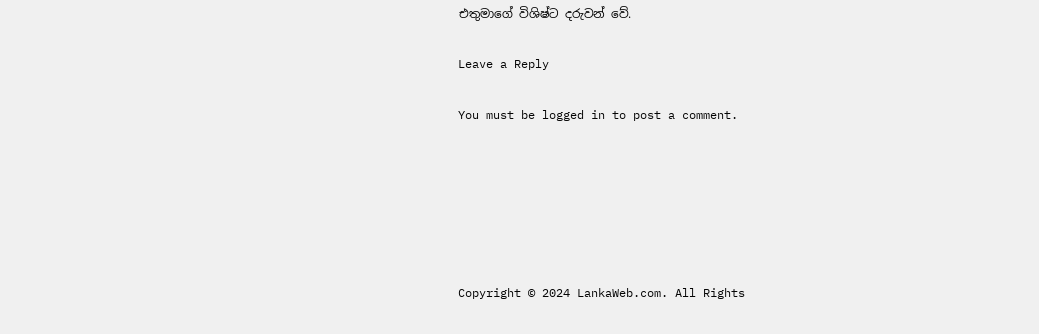එතුමාගේ විශිෂ්ට දරුවන් වේ.

Leave a Reply

You must be logged in to post a comment.






Copyright © 2024 LankaWeb.com. All Rights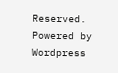Reserved. Powered by Wordpress